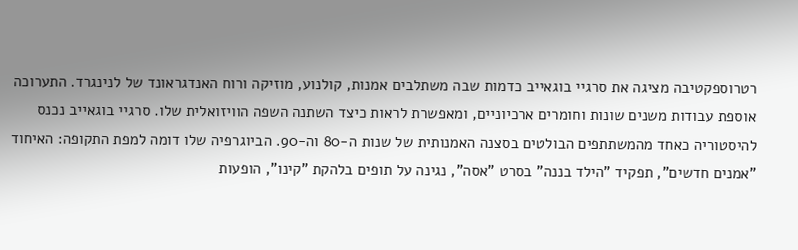רטרוספקטיבה מציגה את סרגיי בוגאייב כדמות שבה משתלבים אמנות, קולנוע, מוזיקה ורוח האנדגראונד של לנינגרד. התערוכה אוספת עבודות משנים שונות וחומרים ארכיוניים, ומאפשרת לראות כיצד השתנה השפה הוויזואלית שלו. סרגיי בוגאייב נכנס להיסטוריה כאחד מהמשתתפים הבולטים בסצנה האמנותית של שנות ה-80 וה-90. הביוגרפיה שלו דומה למפת התקופה: האיחוד "אמנים חדשים", תפקיד "הילד בננה" בסרט "אסה", נגינה על תופים בלהקת "קינו", הופעות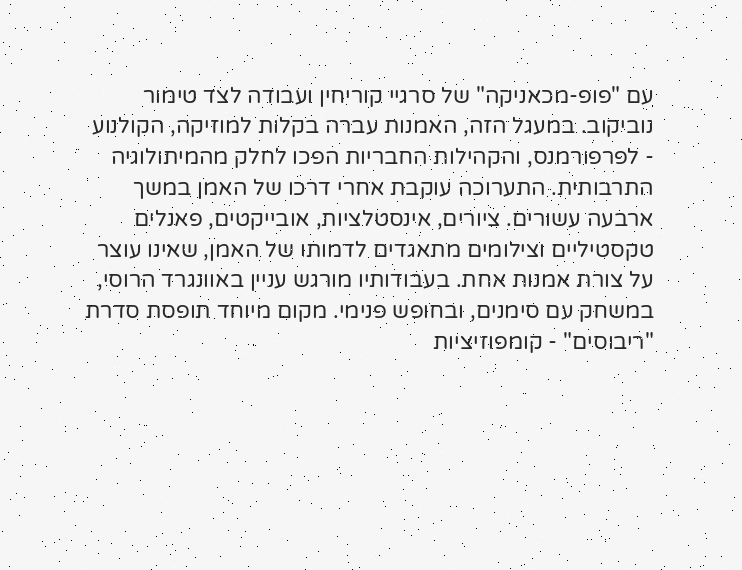עם "פופ-מכאניקה" של סרגיי קוריחין ועבודה לצד טימור נוביקוב. במעגל הזה, האמנות עברה בקלות למוזיקה, הקולנוע - לפרפורמנס, והקהילות החבריות הפכו לחלק מהמיתולוגיה התרבותית. התערוכה עוקבת אחרי דרכו של האמן במשך ארבעה עשורים. ציורים, אינסטלציות, אובייקטים, פאנלים טקסטיליים וצילומים מתאגדים לדמותו של האמן, שאינו עוצר על צורת אמנות אחת. בעבודותיו מורגש עניין באוונגרד הרוסי, במשחק עם סימנים, ובחופש פנימי. מקום מיוחד תופסת סדרת "ריבוסים" - קומפוזיציות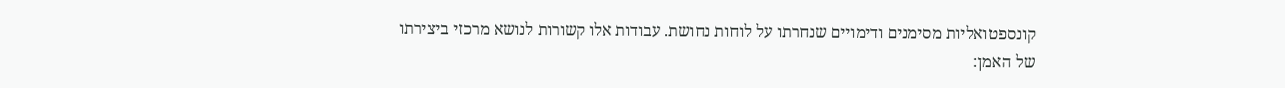קונספטואליות מסימנים ודימויים שנחרתו על לוחות נחושת. עבודות אלו קשורות לנושא מרכזי ביצירתו של האמן: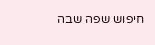חיפוש שפה שבה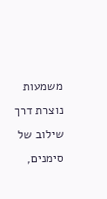משמעות נוצרת דרך שילוב של סימנים,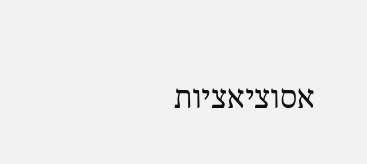אסוציאציות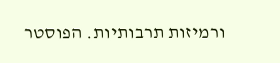ורמיזות תרבותיות. הפוסטר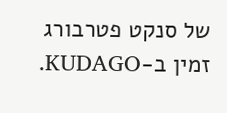של סנקט פטרבורג זמין ב-KUDAGO.